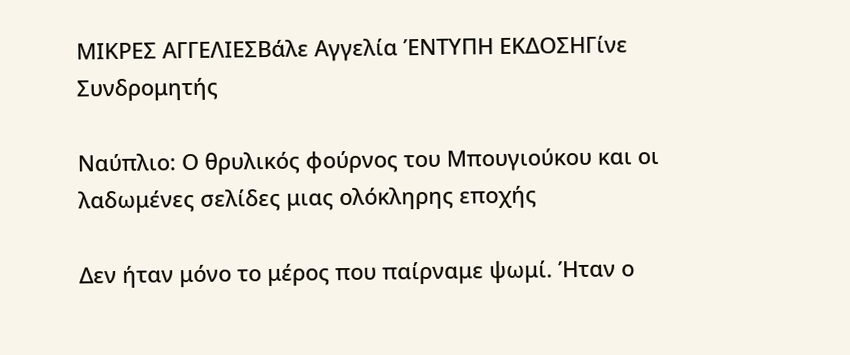ΜΙΚΡΕΣ ΑΓΓΕΛΙΕΣΒάλε Αγγελία ΈΝΤΥΠΗ ΕΚΔΟΣΗΓίνε Συνδρομητής

Ναύπλιο: Ο θρυλικός φούρνος του Μπουγιούκου και οι λαδωμένες σελίδες μιας ολόκληρης εποχής

Δεν ήταν μόνο το μέρος που παίρναμε ψωμί. Ήταν ο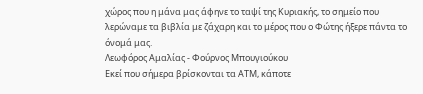χώρος που η μάνα μας άφηνε το ταψί της Κυριακής, το σημείο που λερώναμε τα βιβλία με ζάχαρη και το μέρος που ο Φώτης ήξερε πάντα το όνομά μας.
Λεωφόρος Αμαλίας - Φούρνος Μπουγιούκου
Εκεί που σήμερα βρίσκονται τα ΑΤΜ, κάποτε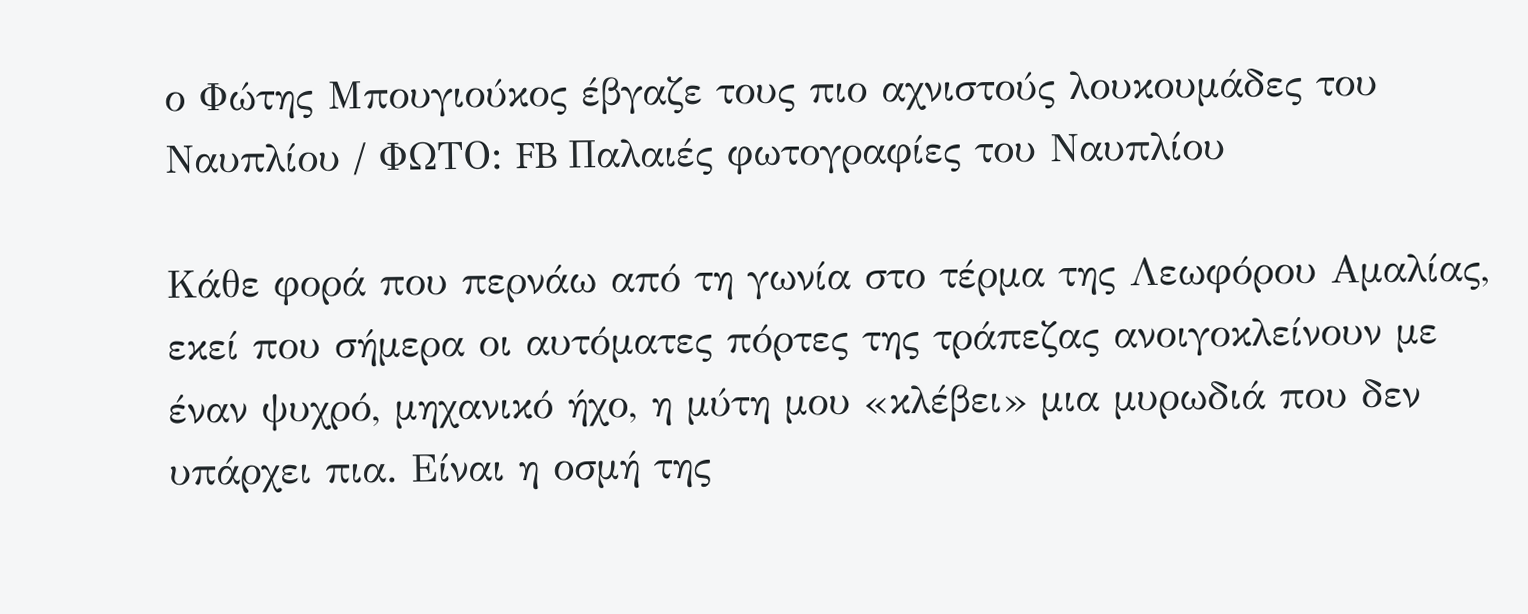ο Φώτης Μπουγιούκος έβγαζε τους πιο αχνιστούς λουκουμάδες του Ναυπλίου / ΦΩΤΟ: FB Παλαιές φωτογραφίες του Ναυπλίου

Κάθε φορά που περνάω από τη γωνία στο τέρμα της Λεωφόρου Αμαλίας, εκεί που σήμερα οι αυτόματες πόρτες της τράπεζας ανοιγοκλείνουν με έναν ψυχρό, μηχανικό ήχο, η μύτη μου «κλέβει» μια μυρωδιά που δεν υπάρχει πια. Είναι η οσμή της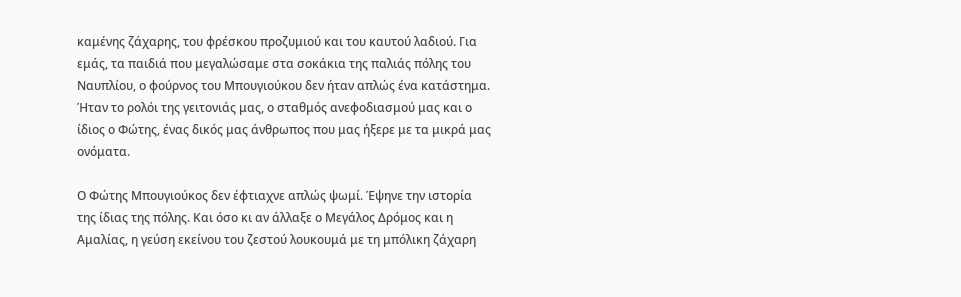καμένης ζάχαρης, του φρέσκου προζυμιού και του καυτού λαδιού. Για εμάς, τα παιδιά που μεγαλώσαμε στα σοκάκια της παλιάς πόλης του Ναυπλίου, ο φούρνος του Μπουγιούκου δεν ήταν απλώς ένα κατάστημα. Ήταν το ρολόι της γειτονιάς μας, ο σταθμός ανεφοδιασμού μας και ο ίδιος ο Φώτης, ένας δικός μας άνθρωπος που μας ήξερε με τα μικρά μας ονόματα.

Ο Φώτης Μπουγιούκος δεν έφτιαχνε απλώς ψωμί. Έψηνε την ιστορία της ίδιας της πόλης. Και όσο κι αν άλλαξε ο Μεγάλος Δρόμος και η Αμαλίας, η γεύση εκείνου του ζεστού λουκουμά με τη μπόλικη ζάχαρη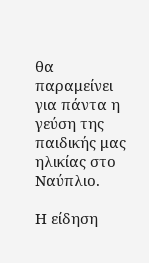θα παραμείνει για πάντα η γεύση της παιδικής μας ηλικίας στο Ναύπλιο.

Η είδηση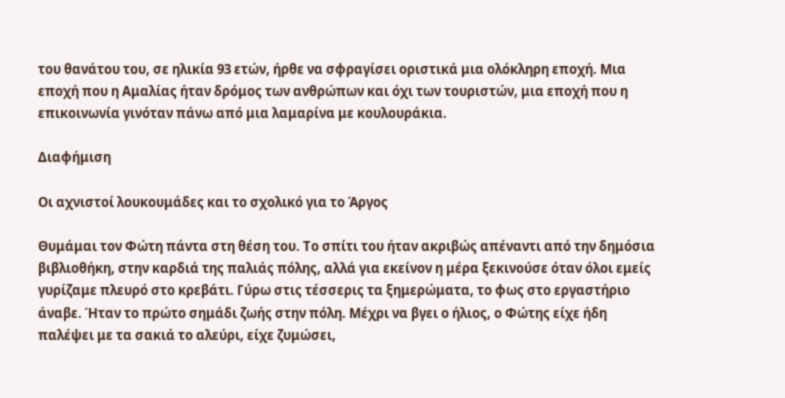του θανάτου του, σε ηλικία 93 ετών, ήρθε να σφραγίσει οριστικά μια ολόκληρη εποχή. Μια εποχή που η Αμαλίας ήταν δρόμος των ανθρώπων και όχι των τουριστών, μια εποχή που η επικοινωνία γινόταν πάνω από μια λαμαρίνα με κουλουράκια.

Διαφήμιση

Οι αχνιστοί λουκουμάδες και το σχολικό για το Άργος

Θυμάμαι τον Φώτη πάντα στη θέση του. Το σπίτι του ήταν ακριβώς απέναντι από την δημόσια βιβλιοθήκη, στην καρδιά της παλιάς πόλης, αλλά για εκείνον η μέρα ξεκινούσε όταν όλοι εμείς γυρίζαμε πλευρό στο κρεβάτι. Γύρω στις τέσσερις τα ξημερώματα, το φως στο εργαστήριο άναβε. Ήταν το πρώτο σημάδι ζωής στην πόλη. Μέχρι να βγει ο ήλιος, ο Φώτης είχε ήδη παλέψει με τα σακιά το αλεύρι, είχε ζυμώσει,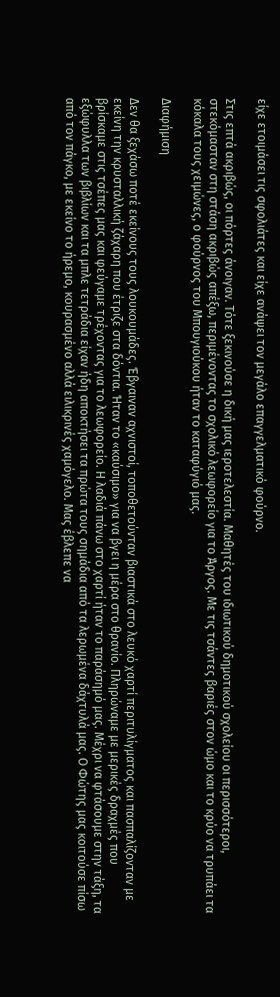είχε ετοιμάσει τις σφολιάτες και είχε ανάψει τον μεγάλο επαγγελματικό φούρνο.

Στις επτά ακριβώς, οι πόρτες άνοιγαν. Τότε ξεκινούσε η δική μας ιεροτελεστία. Μαθητές του ιδιωτικού δημοτικού σχολείου οι περισσότεροι, στεκόμασταν στη στάση ακριβώς απέξω, περιμένοντας το σχολικό λεωφορείο για το Άργος. Με τις τσάντες βαριές στον ώμο και το κρύο να τρυπάει τα κόκαλα τους χειμώνες, ο φούρνος του Μπουγιούκου ήταν το καταφύγιό μας.

Διαφήμιση

Δεν θα ξεχάσω ποτέ εκείνους τους λουκουμάδες. Έβγαιναν αχνιστοί, τοποθετούνταν βιαστικά στο λευκό χαρτί περιτυλίγματος και πασπαλίζονταν με εκείνη την κρυσταλλική ζάχαρη που έτριζε στα δόντια. Ήταν το «καύσιμο» για να βγει η μέρα στο θρανίο. Πληρώναμε με μερικές δραχμές που βρίσκαμε στις τσέπες μας και φεύγαμε τρέχοντας για το λεωφορείο. Η λαδιά πάνω στο χαρτί ήταν το παράσημό μας. Μέχρι να φτάσουμε στην τάξη, τα εξώφυλλα των βιβλίων και τα μπλε τετράδια είχαν ήδη αποκτήσει τα πρώτα τους σημάδια από τα λερωμένα δάχτυλά μας. Ο Φώτης μας κοιτούσε πίσω από τον πάγκο, με εκείνο το ήρεμο, κουρασμένο αλλά ειλικρινές χαμόγελο. Μας έβλεπε να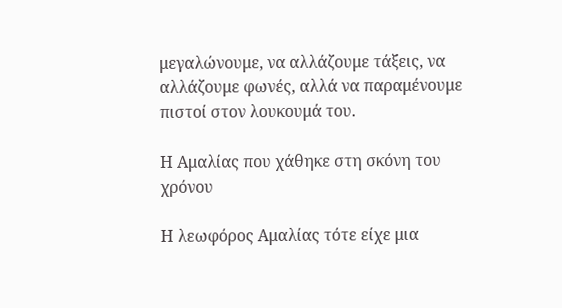μεγαλώνουμε, να αλλάζουμε τάξεις, να αλλάζουμε φωνές, αλλά να παραμένουμε πιστοί στον λουκουμά του.

Η Αμαλίας που χάθηκε στη σκόνη του χρόνου

Η λεωφόρος Αμαλίας τότε είχε μια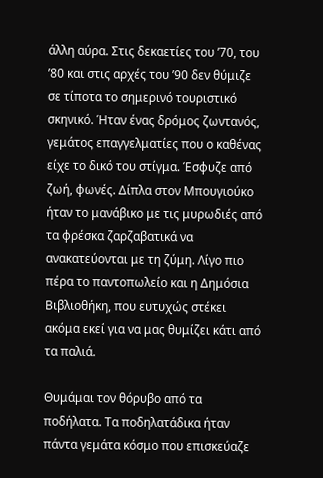άλλη αύρα. Στις δεκαετίες του ’70, του ’80 και στις αρχές του ’90 δεν θύμιζε σε τίποτα το σημερινό τουριστικό σκηνικό. Ήταν ένας δρόμος ζωντανός, γεμάτος επαγγελματίες που ο καθένας είχε το δικό του στίγμα. Έσφυζε από ζωή, φωνές. Δίπλα στον Μπουγιούκο ήταν το μανάβικο με τις μυρωδιές από τα φρέσκα ζαρζαβατικά να ανακατεύονται με τη ζύμη. Λίγο πιο πέρα το παντοπωλείο και η Δημόσια Βιβλιοθήκη, που ευτυχώς στέκει ακόμα εκεί για να μας θυμίζει κάτι από τα παλιά.

Θυμάμαι τον θόρυβο από τα ποδήλατα. Τα ποδηλατάδικα ήταν πάντα γεμάτα κόσμο που επισκεύαζε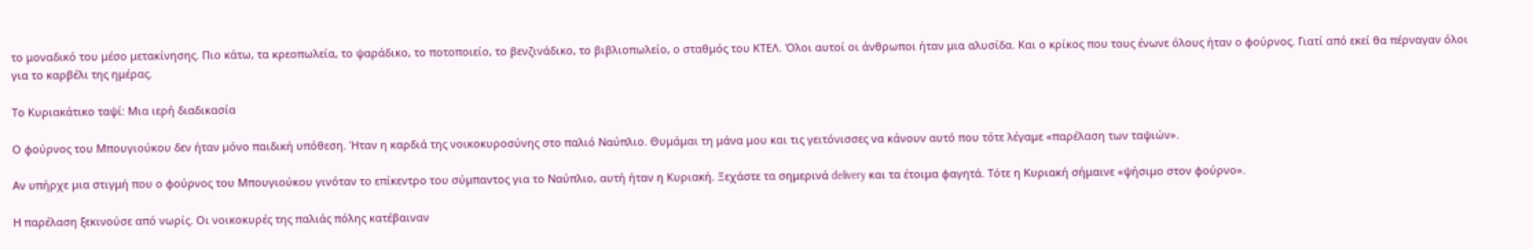το μοναδικό του μέσο μετακίνησης. Πιο κάτω, τα κρεοπωλεία, το ψαράδικο, το ποτοποιείο, το βενζινάδικο, το βιβλιοπωλείο, ο σταθμός του ΚΤΕΛ. Όλοι αυτοί οι άνθρωποι ήταν μια αλυσίδα. Και ο κρίκος που τους ένωνε όλους ήταν ο φούρνος. Γιατί από εκεί θα πέρναγαν όλοι για το καρβέλι της ημέρας.

Το Κυριακάτικο ταψί: Μια ιερή διαδικασία

Ο φούρνος του Μπουγιούκου δεν ήταν μόνο παιδική υπόθεση. Ήταν η καρδιά της νοικοκυροσύνης στο παλιό Ναύπλιο. Θυμάμαι τη μάνα μου και τις γειτόνισσες να κάνουν αυτό που τότε λέγαμε «παρέλαση των ταψιών».

Αν υπήρχε μια στιγμή που ο φούρνος του Μπουγιούκου γινόταν το επίκεντρο του σύμπαντος για το Ναύπλιο, αυτή ήταν η Κυριακή. Ξεχάστε τα σημερινά delivery και τα έτοιμα φαγητά. Τότε η Κυριακή σήμαινε «ψήσιμο στον φούρνο».

Η παρέλαση ξεκινούσε από νωρίς. Οι νοικοκυρές της παλιάς πόλης κατέβαιναν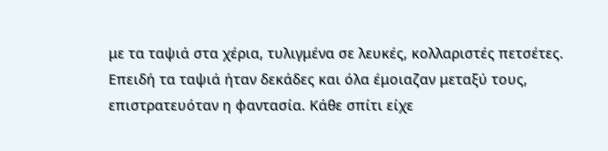με τα ταψιά στα χέρια, τυλιγμένα σε λευκές, κολλαριστές πετσέτες. Επειδή τα ταψιά ήταν δεκάδες και όλα έμοιαζαν μεταξύ τους, επιστρατευόταν η φαντασία. Κάθε σπίτι είχε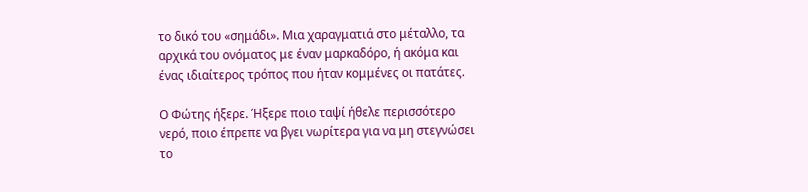το δικό του «σημάδι». Μια χαραγματιά στο μέταλλο, τα αρχικά του ονόματος με έναν μαρκαδόρο, ή ακόμα και ένας ιδιαίτερος τρόπος που ήταν κομμένες οι πατάτες.

Ο Φώτης ήξερε. Ήξερε ποιο ταψί ήθελε περισσότερο νερό, ποιο έπρεπε να βγει νωρίτερα για να μη στεγνώσει το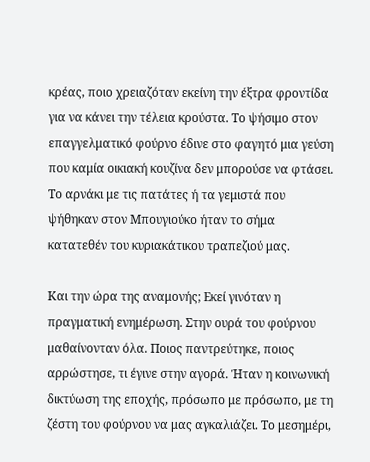κρέας, ποιο χρειαζόταν εκείνη την έξτρα φροντίδα για να κάνει την τέλεια κρούστα. Το ψήσιμο στον επαγγελματικό φούρνο έδινε στο φαγητό μια γεύση που καμία οικιακή κουζίνα δεν μπορούσε να φτάσει. Το αρνάκι με τις πατάτες ή τα γεμιστά που ψήθηκαν στον Μπουγιούκο ήταν το σήμα κατατεθέν του κυριακάτικου τραπεζιού μας.

Και την ώρα της αναμονής; Εκεί γινόταν η πραγματική ενημέρωση. Στην ουρά του φούρνου μαθαίνονταν όλα. Ποιος παντρεύτηκε, ποιος αρρώστησε, τι έγινε στην αγορά. Ήταν η κοινωνική δικτύωση της εποχής, πρόσωπο με πρόσωπο, με τη ζέστη του φούρνου να μας αγκαλιάζει. Το μεσημέρι,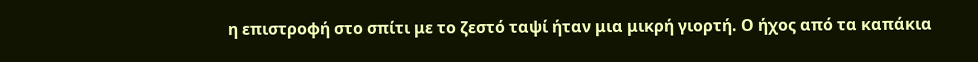η επιστροφή στο σπίτι με το ζεστό ταψί ήταν μια μικρή γιορτή. Ο ήχος από τα καπάκια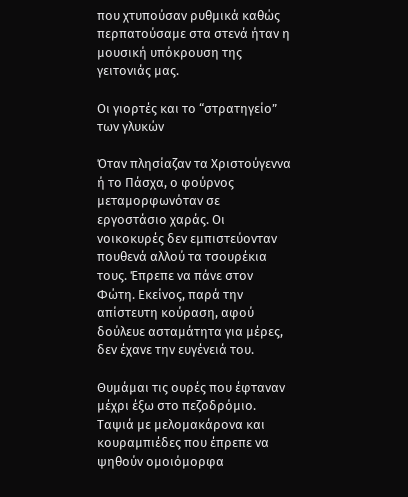που χτυπούσαν ρυθμικά καθώς περπατούσαμε στα στενά ήταν η μουσική υπόκρουση της γειτονιάς μας.

Οι γιορτές και το “στρατηγείο” των γλυκών

Όταν πλησίαζαν τα Χριστούγεννα ή το Πάσχα, ο φούρνος μεταμορφωνόταν σε εργοστάσιο χαράς. Οι νοικοκυρές δεν εμπιστεύονταν πουθενά αλλού τα τσουρέκια τους. Έπρεπε να πάνε στον Φώτη. Εκείνος, παρά την απίστευτη κούραση, αφού δούλευε ασταμάτητα για μέρες, δεν έχανε την ευγένειά του.

Θυμάμαι τις ουρές που έφταναν μέχρι έξω στο πεζοδρόμιο. Ταψιά με μελομακάρονα και κουραμπιέδες που έπρεπε να ψηθούν ομοιόμορφα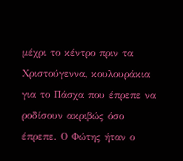μέχρι το κέντρο πριν τα Χριστούγεννα, κουλουράκια για το Πάσχα που έπρεπε να ροδίσουν ακριβώς όσο έπρεπε. Ο Φώτης ήταν ο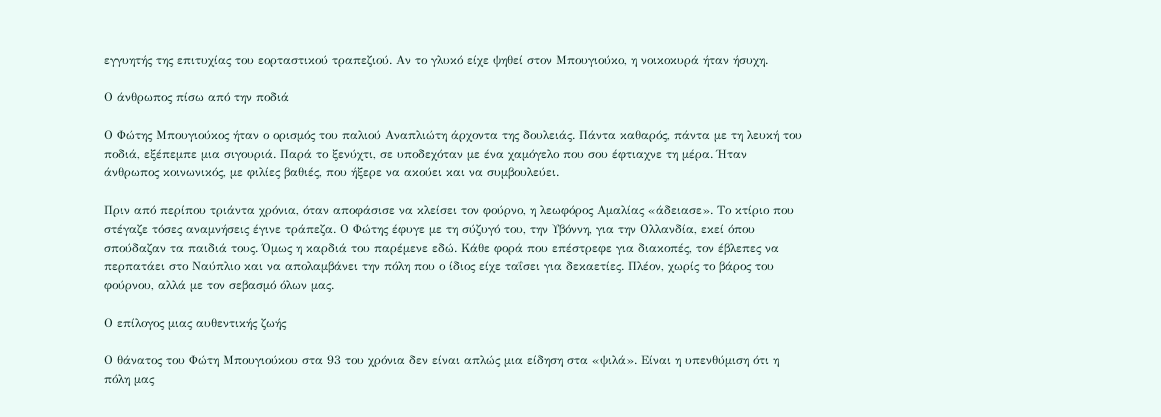εγγυητής της επιτυχίας του εορταστικού τραπεζιού. Αν το γλυκό είχε ψηθεί στον Μπουγιούκο, η νοικοκυρά ήταν ήσυχη.

Ο άνθρωπος πίσω από την ποδιά

Ο Φώτης Μπουγιούκος ήταν ο ορισμός του παλιού Αναπλιώτη άρχοντα της δουλειάς. Πάντα καθαρός, πάντα με τη λευκή του ποδιά, εξέπεμπε μια σιγουριά. Παρά το ξενύχτι, σε υποδεχόταν με ένα χαμόγελο που σου έφτιαχνε τη μέρα. Ήταν άνθρωπος κοινωνικός, με φιλίες βαθιές, που ήξερε να ακούει και να συμβουλεύει.

Πριν από περίπου τριάντα χρόνια, όταν αποφάσισε να κλείσει τον φούρνο, η λεωφόρος Αμαλίας «άδειασε». Το κτίριο που στέγαζε τόσες αναμνήσεις έγινε τράπεζα. Ο Φώτης έφυγε με τη σύζυγό του, την Υβόννη, για την Ολλανδία, εκεί όπου σπούδαζαν τα παιδιά τους. Όμως η καρδιά του παρέμενε εδώ. Κάθε φορά που επέστρεφε για διακοπές, τον έβλεπες να περπατάει στο Ναύπλιο και να απολαμβάνει την πόλη που ο ίδιος είχε ταΐσει για δεκαετίες. Πλέον, χωρίς το βάρος του φούρνου, αλλά με τον σεβασμό όλων μας.

Ο επίλογος μιας αυθεντικής ζωής

Ο θάνατος του Φώτη Μπουγιούκου στα 93 του χρόνια δεν είναι απλώς μια είδηση στα «ψιλά». Είναι η υπενθύμιση ότι η πόλη μας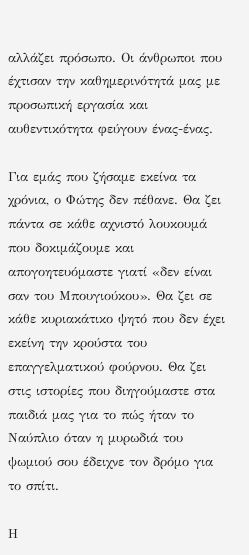αλλάζει πρόσωπο. Οι άνθρωποι που έχτισαν την καθημερινότητά μας με προσωπική εργασία και αυθεντικότητα φεύγουν ένας-ένας.

Για εμάς που ζήσαμε εκείνα τα χρόνια, ο Φώτης δεν πέθανε. Θα ζει πάντα σε κάθε αχνιστό λουκουμά που δοκιμάζουμε και απογοητευόμαστε γιατί «δεν είναι σαν του Μπουγιούκου». Θα ζει σε κάθε κυριακάτικο ψητό που δεν έχει εκείνη την κρούστα του επαγγελματικού φούρνου. Θα ζει στις ιστορίες που διηγούμαστε στα παιδιά μας για το πώς ήταν το Ναύπλιο όταν η μυρωδιά του ψωμιού σου έδειχνε τον δρόμο για το σπίτι.

Η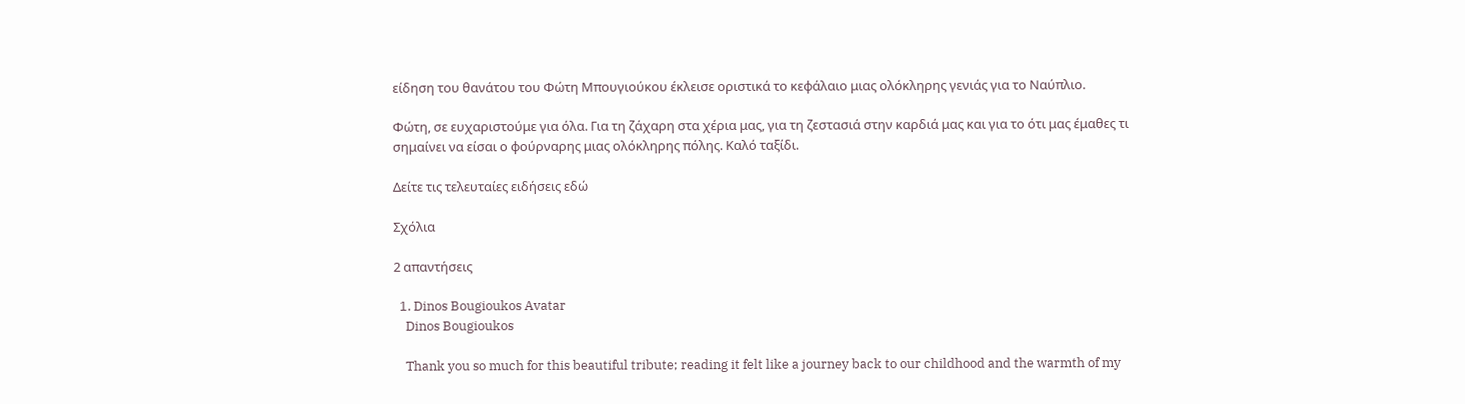είδηση του θανάτου του Φώτη Μπουγιούκου έκλεισε οριστικά το κεφάλαιο μιας ολόκληρης γενιάς για το Ναύπλιο.

Φώτη, σε ευχαριστούμε για όλα. Για τη ζάχαρη στα χέρια μας, για τη ζεστασιά στην καρδιά μας και για το ότι μας έμαθες τι σημαίνει να είσαι ο φούρναρης μιας ολόκληρης πόλης. Καλό ταξίδι.

Δείτε τις τελευταίες ειδήσεις εδώ

Σχόλια

2 απαντήσεις

  1. Dinos Bougioukos Avatar
    Dinos Bougioukos

    Thank you so much for this beautiful tribute; reading it felt like a journey back to our childhood and the warmth of my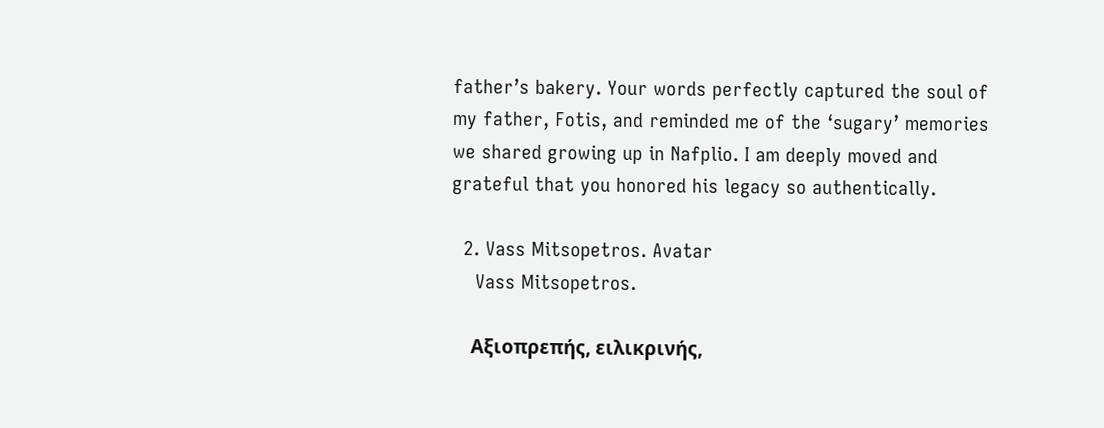father’s bakery. Your words perfectly captured the soul of my father, Fotis, and reminded me of the ‘sugary’ memories we shared growing up in Nafplio. I am deeply moved and grateful that you honored his legacy so authentically.

  2. Vass Mitsopetros. Avatar
    Vass Mitsopetros.

    Αξιοπρεπής, ειλικρινής,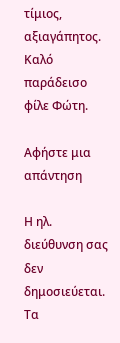τίμιος, αξιαγάπητος. Καλό παράδεισο φίλε Φώτη.

Αφήστε μια απάντηση

Η ηλ. διεύθυνση σας δεν δημοσιεύεται. Τα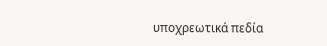υποχρεωτικά πεδία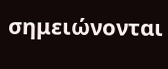σημειώνονται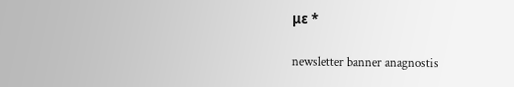με *

newsletter banner anagnostis